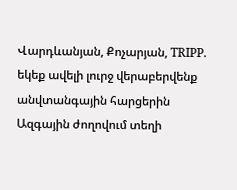Վարդևանյան, Քոչարյան, TRIPP. եկեք ավելի լուրջ վերաբերվենք անվտանգային հարցերին
Ազգային ժողովում տեղի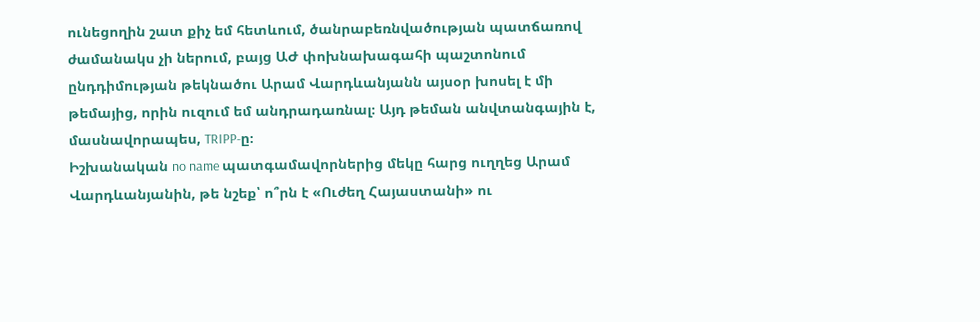ունեցողին շատ քիչ եմ հետևում, ծանրաբեռնվածության պատճառով ժամանակս չի ներում, բայց ԱԺ փոխնախագահի պաշտոնում ընդդիմության թեկնածու Արամ Վարդևանյանն այսօր խոսել է մի թեմայից, որին ուզում եմ անդրադառնալ։ Այդ թեման անվտանգային է, մասնավորապես, TRIPP-ը։
Իշխանական no name պատգամավորներից մեկը հարց ուղղեց Արամ Վարդևանյանին, թե նշեք՝ ո՞րն է «Ուժեղ Հայաստանի» ու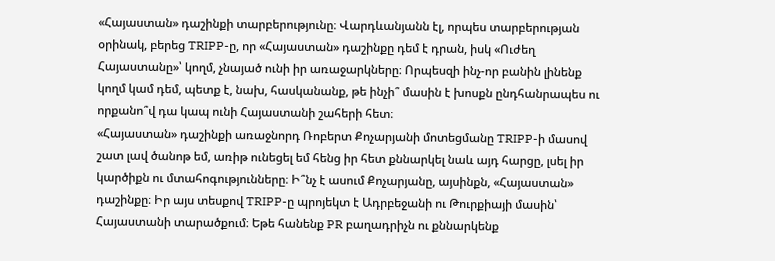«Հայաստան» դաշինքի տարբերությունը։ Վարդևանյանն էլ, որպես տարբերության օրինակ, բերեց TRIPP-ը, որ «Հայաստան» դաշինքը դեմ է դրան, իսկ «Ուժեղ Հայաստանը»՝ կողմ, չնայած ունի իր առաջարկները։ Որպեսզի ինչ-որ բանին լինենք կողմ կամ դեմ, պետք է, նախ, հասկանանք, թե ինչի՞ մասին է խոսքն ընդհանրապես ու որքանո՞վ դա կապ ունի Հայաստանի շահերի հետ։
«Հայաստան» դաշինքի առաջնորդ Ռոբերտ Քոչարյանի մոտեցմանը TRIPP-ի մասով շատ լավ ծանոթ եմ, առիթ ունեցել եմ հենց իր հետ քննարկել նաև այդ հարցը, լսել իր կարծիքն ու մտահոգությունները։ Ի՞նչ է ասում Քոչարյանը, այսինքն, «Հայաստան» դաշինքը։ Իր այս տեսքով TRIPP-ը պրոյեկտ է Ադրբեջանի ու Թուրքիայի մասին՝ Հայաստանի տարածքում։ Եթե հանենք PR բաղադրիչն ու քննարկենք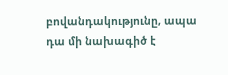բովանդակությունը, ապա դա մի նախագիծ է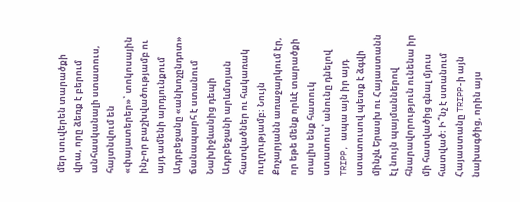մեր սուվերեն տարածքի վրա, որը ձեռք է բերում անհասկանալի ստատուս, հայտնվում են «փայատերեր»՝ տոկոսային ինչ-որ բաշխվածությամբ ու այդ ամենի արդյունքում Ադրբեջանը «անխոչընդոտ» ճանապարհ է ստանում Նախիջևանից դեպի Ադրբեջանի արևմտյան հատվածներ ու հակառակ ուղղությամբ։ Նույն Քոչարյանն առաջարկում էր, որ եթե մենք որևէ տարածքի տալիս ենք հատուկ ստատուս՝ անունը դնելով TRIPP, ապա այն իր այդ ստատուսով պետք է ձգվի մինչև Երասխ ու Հայաստանն էլ նույն պայմաններով հնարավորություն ունենա իր մի հատվածից գնալ մյուս հատված։ Ի՞նչ է ստանում Հայաստանը TRIPP-ի այն նախագծից, որին այս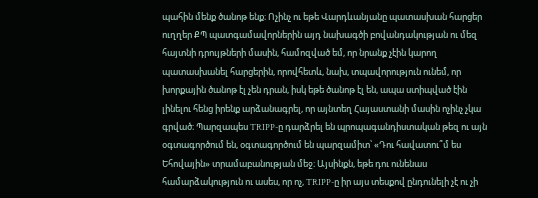պահին մենք ծանոթ ենք։ Ոչինչ ու եթե Վարդևանյանը պատասխան հարցեր ուղղեր ՔՊ պատգամավորներին այդ նախագծի բովանդակության ու մեզ հայտնի դրույթների մասին, համոզված եմ, որ նրանք չէին կարող պատասխանել հարցերին, որովհետև, նախ, տպավորություն ունեմ, որ խորքային ծանոթ էլ չեն դրան, իսկ եթե ծանոթ էլ են, ապա ստիպված էին լինելու հենց իրենք արձանագրել, որ այնտեղ Հայաստանի մասին ոչինչ չկա գրված։ Պարզապես TRIPP-ը դարձրել են պրոպագանդիստական թեզ ու այն օգտագործում են, օգտագործում են պարզամիտ՝ «Դու հավատու՞մ ես Եհովային» տրամաբանության մեջ։ Այսինքն, եթե դու ունենաս համարձակություն ու ասես, որ ոչ, TRIPP-ը իր այս տեսքով ընդունելի չէ ու չի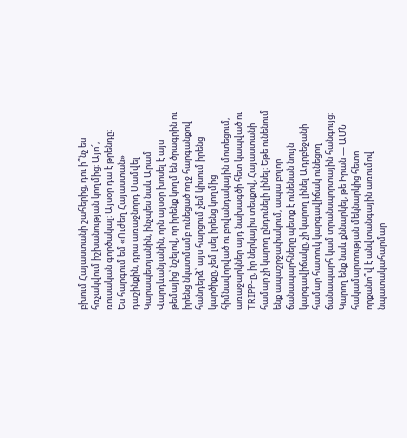բխում Հայաստանի շահերից, դու ի՞նչ ես հռչակվում իշխանության կողմից։ Այո՜, ռուսական գործակալ։ Այսօր դա է թրենդը։
Ես հարգում եմ «Ուժեղ Հայաստան» դաշինքին, դրա առաջնորդ Սամվել Կարապետյանին, ինչպես նաև Արամ Վարդևանյանին, որն այսօր խոսել է այս թեմայից՝ նշելով, որ իրենք կողմ են ծրագրին ու իրենց նկատմամբ ունեցած ողջ հարգանքով հանդերձ՝ այս հարցում չեմ կիսում իրենց կարծիքը, չեմ լսել իրենց կողմից հիմնավորված ու բովանդակային մոտեցում, առաջարկներ այդ նախագծի հետ կապված ու TRIPP-ը, իր ներկայիս տեսքով, Հայաստանի համար չի կարող ընդունելի լինել։ Եթե ունենում ենք ապաշրջափակում, ապա բոլոր ճանապարհները պետք է ունենան նույն կարգավիճակը, չի կարող լինել Ադրբեջանի համար հատուկ կարգավիճակ ունեցող ճանապարհ կամ տրանսպորտային հանգույց։
Կարող ենք նաև քննարկել, թե Իրան — ԱՄՆ հակամարտության մեկնարկից հետո որքանո՞վ է անվտանգային առումով նպատակահարմար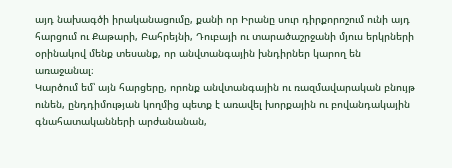այդ նախագծի իրականացումը, քանի որ Իրանը սուր դիրքորոշում ունի այդ հարցում ու Քաթարի, Բահրեյնի, Դուբայի ու տարածաշրջանի մյուս երկրների օրինակով մենք տեսանք, որ անվտանգային խնդիրներ կարող են առաջանալ։
Կարծում եմ՝ այն հարցերը, որոնք անվտանգային ու ռազմավարական բնույթ ունեն, ընդդիմության կողմից պետք է առավել խորքային ու բովանդակային գնահատականների արժանանան,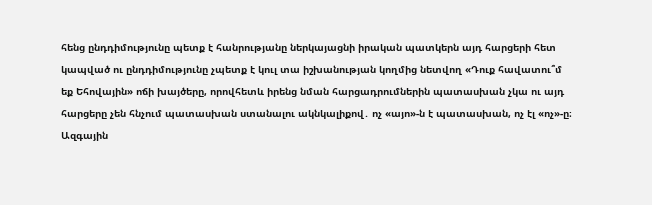հենց ընդդիմությունը պետք է հանրությանը ներկայացնի իրական պատկերն այդ հարցերի հետ կապված ու ընդդիմությունը չպետք է կուլ տա իշխանության կողմից նետվող «Դուք հավատու՞մ եք Եհովային» ոճի խայծերը, որովհետև իրենց նման հարցադրումներին պատասխան չկա ու այդ հարցերը չեն հնչում պատասխան ստանալու ակնկալիքով․ ոչ «այո»-ն է պատասխան, ոչ էլ «ոչ»-ը։
Ազգային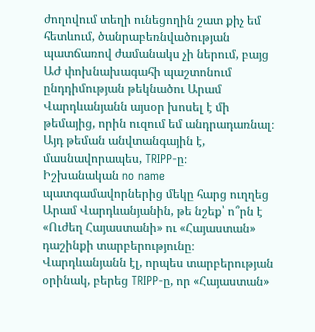ժողովում տեղի ունեցողին շատ քիչ եմ հետևում, ծանրաբեռնվածության պատճառով ժամանակս չի ներում, բայց ԱԺ փոխնախագահի պաշտոնում ընդդիմության թեկնածու Արամ Վարդևանյանն այսօր խոսել է մի թեմայից, որին ուզում եմ անդրադառնալ։ Այդ թեման անվտանգային է, մասնավորապես, TRIPP-ը։
Իշխանական no name պատգամավորներից մեկը հարց ուղղեց Արամ Վարդևանյանին, թե նշեք՝ ո՞րն է «Ուժեղ Հայաստանի» ու «Հայաստան» դաշինքի տարբերությունը։ Վարդևանյանն էլ, որպես տարբերության օրինակ, բերեց TRIPP-ը, որ «Հայաստան»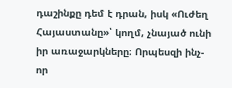դաշինքը դեմ է դրան, իսկ «Ուժեղ Հայաստանը»՝ կողմ, չնայած ունի իր առաջարկները։ Որպեսզի ինչ-որ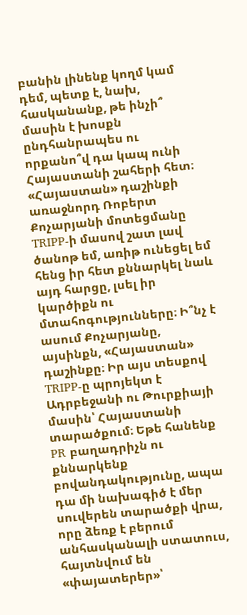բանին լինենք կողմ կամ դեմ, պետք է, նախ, հասկանանք, թե ինչի՞ մասին է խոսքն ընդհանրապես ու որքանո՞վ դա կապ ունի Հայաստանի շահերի հետ։
«Հայաստան» դաշինքի առաջնորդ Ռոբերտ Քոչարյանի մոտեցմանը TRIPP-ի մասով շատ լավ ծանոթ եմ, առիթ ունեցել եմ հենց իր հետ քննարկել նաև այդ հարցը, լսել իր կարծիքն ու մտահոգությունները։ Ի՞նչ է ասում Քոչարյանը, այսինքն, «Հայաստան» դաշինքը։ Իր այս տեսքով TRIPP-ը պրոյեկտ է Ադրբեջանի ու Թուրքիայի մասին՝ Հայաստանի տարածքում։ Եթե հանենք PR բաղադրիչն ու քննարկենք բովանդակությունը, ապա դա մի նախագիծ է մեր սուվերեն տարածքի վրա, որը ձեռք է բերում անհասկանալի ստատուս, հայտնվում են «փայատերեր»՝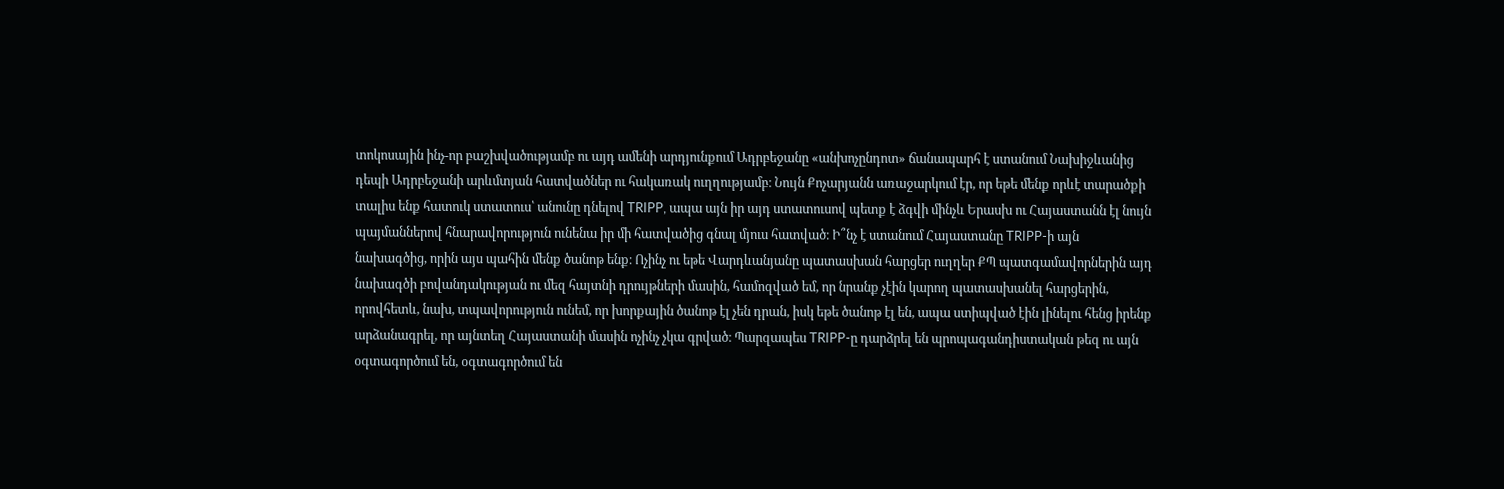տոկոսային ինչ-որ բաշխվածությամբ ու այդ ամենի արդյունքում Ադրբեջանը «անխոչընդոտ» ճանապարհ է ստանում Նախիջևանից դեպի Ադրբեջանի արևմտյան հատվածներ ու հակառակ ուղղությամբ։ Նույն Քոչարյանն առաջարկում էր, որ եթե մենք որևէ տարածքի տալիս ենք հատուկ ստատուս՝ անունը դնելով TRIPP, ապա այն իր այդ ստատուսով պետք է ձգվի մինչև Երասխ ու Հայաստանն էլ նույն պայմաններով հնարավորություն ունենա իր մի հատվածից գնալ մյուս հատված։ Ի՞նչ է ստանում Հայաստանը TRIPP-ի այն նախագծից, որին այս պահին մենք ծանոթ ենք։ Ոչինչ ու եթե Վարդևանյանը պատասխան հարցեր ուղղեր ՔՊ պատգամավորներին այդ նախագծի բովանդակության ու մեզ հայտնի դրույթների մասին, համոզված եմ, որ նրանք չէին կարող պատասխանել հարցերին, որովհետև, նախ, տպավորություն ունեմ, որ խորքային ծանոթ էլ չեն դրան, իսկ եթե ծանոթ էլ են, ապա ստիպված էին լինելու հենց իրենք արձանագրել, որ այնտեղ Հայաստանի մասին ոչինչ չկա գրված։ Պարզապես TRIPP-ը դարձրել են պրոպագանդիստական թեզ ու այն օգտագործում են, օգտագործում են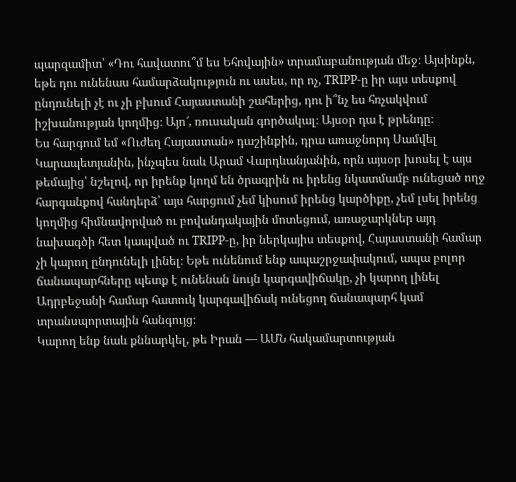պարզամիտ՝ «Դու հավատու՞մ ես Եհովային» տրամաբանության մեջ։ Այսինքն, եթե դու ունենաս համարձակություն ու ասես, որ ոչ, TRIPP-ը իր այս տեսքով ընդունելի չէ ու չի բխում Հայաստանի շահերից, դու ի՞նչ ես հռչակվում իշխանության կողմից։ Այո՜, ռուսական գործակալ։ Այսօր դա է թրենդը։
Ես հարգում եմ «Ուժեղ Հայաստան» դաշինքին, դրա առաջնորդ Սամվել Կարապետյանին, ինչպես նաև Արամ Վարդևանյանին, որն այսօր խոսել է այս թեմայից՝ նշելով, որ իրենք կողմ են ծրագրին ու իրենց նկատմամբ ունեցած ողջ հարգանքով հանդերձ՝ այս հարցում չեմ կիսում իրենց կարծիքը, չեմ լսել իրենց կողմից հիմնավորված ու բովանդակային մոտեցում, առաջարկներ այդ նախագծի հետ կապված ու TRIPP-ը, իր ներկայիս տեսքով, Հայաստանի համար չի կարող ընդունելի լինել։ Եթե ունենում ենք ապաշրջափակում, ապա բոլոր ճանապարհները պետք է ունենան նույն կարգավիճակը, չի կարող լինել Ադրբեջանի համար հատուկ կարգավիճակ ունեցող ճանապարհ կամ տրանսպորտային հանգույց։
Կարող ենք նաև քննարկել, թե Իրան — ԱՄՆ հակամարտության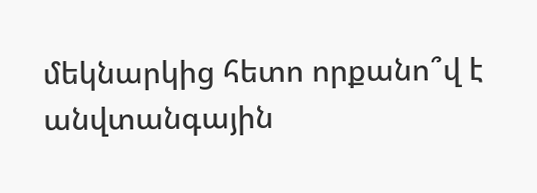մեկնարկից հետո որքանո՞վ է անվտանգային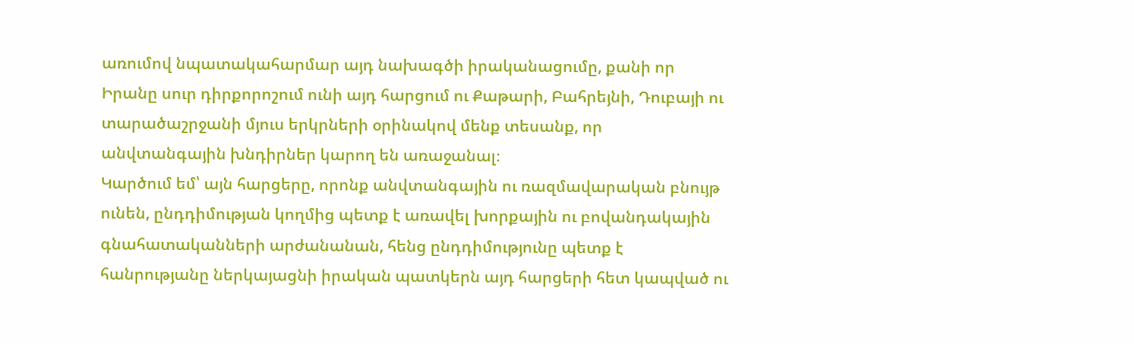առումով նպատակահարմար այդ նախագծի իրականացումը, քանի որ Իրանը սուր դիրքորոշում ունի այդ հարցում ու Քաթարի, Բահրեյնի, Դուբայի ու տարածաշրջանի մյուս երկրների օրինակով մենք տեսանք, որ անվտանգային խնդիրներ կարող են առաջանալ։
Կարծում եմ՝ այն հարցերը, որոնք անվտանգային ու ռազմավարական բնույթ ունեն, ընդդիմության կողմից պետք է առավել խորքային ու բովանդակային գնահատականների արժանանան, հենց ընդդիմությունը պետք է հանրությանը ներկայացնի իրական պատկերն այդ հարցերի հետ կապված ու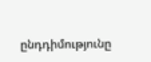ընդդիմությունը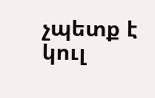չպետք է կուլ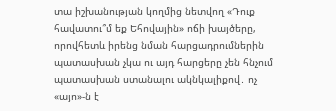տա իշխանության կողմից նետվող «Դուք հավատու՞մ եք Եհովային» ոճի խայծերը, որովհետև իրենց նման հարցադրումներին պատասխան չկա ու այդ հարցերը չեն հնչում պատասխան ստանալու ակնկալիքով․ ոչ «այո»-ն է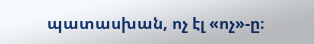պատասխան, ոչ էլ «ոչ»-ը։